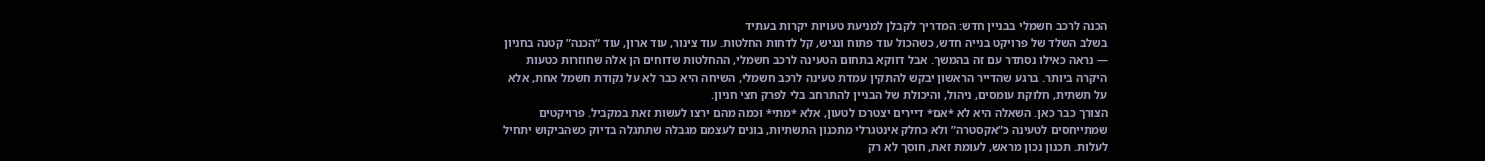הכנה לרכב חשמלי בבניין חדש: המדריך לקבלן למניעת טעויות יקרות בעתיד
בשלב השלד של פרויקט בנייה חדש, כשהכול עוד פתוח ונגיש, קל לדחות החלטות. עוד צינור, עוד ארון, עוד “הכנה” קטנה בחניון — נראה כאילו נסתדר עם זה בהמשך. אבל דווקא בתחום הטעינה לרכב חשמלי, ההחלטות שדוחים הן אלה שחוזרות כטעות היקרה ביותר. ברגע שהדייר הראשון יבקש להתקין עמדת טעינה לרכב חשמלי, השיחה היא כבר לא על נקודת חשמל אחת, אלא על תשתית, חלוקת עומסים, ניהול, והיכולת של הבניין להתרחב בלי לפרק חצי חניון.
הצורך כבר כאן. השאלה היא לא *אם* דיירים יצטרכו לטעון, אלא *מתי* וכמה מהם ירצו לעשות זאת במקביל. פרויקטים שמתייחסים לטעינה כ”אקסטרה” ולא כחלק אינטגרלי מתכנון התשתיות, בונים לעצמם מגבלה שתתגלה בדיוק כשהביקוש יתחיל לעלות. תכנון נכון מראש, לעומת זאת, חוסך לא רק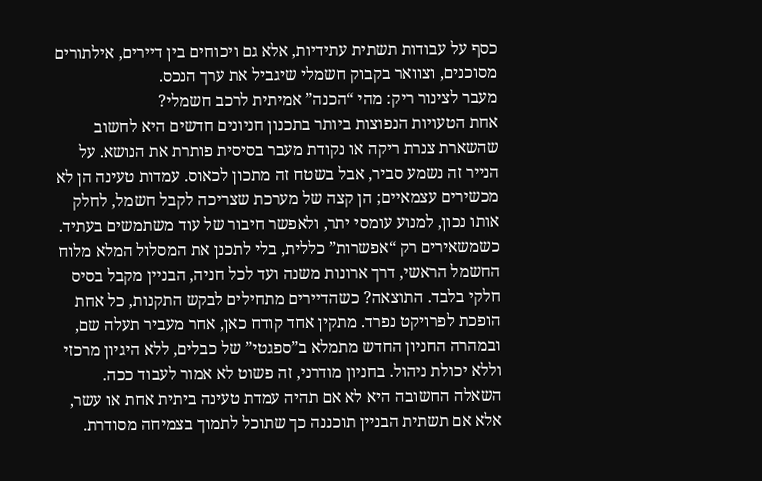כסף על עבודות תשתית עתידיות, אלא גם ויכוחים בין דיירים, אילתורים מסוכנים, וצוואר בקבוק חשמלי שיגביל את ערך הנכס.
מעבר לצינור ריק: מהי “הכנה” אמיתית לרכב חשמלי?
אחת הטעויות הנפוצות ביותר בתכנון חניונים חדשים היא לחשוב שהשארת צנרת ריקה או נקודת מעבר בסיסית פותרת את הנושא. על הנייר זה נשמע סביר, אבל בשטח זה מתכון לכאוס. עמדות טעינה הן לא מכשירים עצמאיים; הן קצה של מערכת שצריכה לקבל חשמל, לחלק אותו נכון, למנוע עומסי יתר, ולאפשר חיבור של עוד משתמשים בעתיד.
כשמשאירים רק “אפשרות” כללית, בלי לתכנן את המסלול המלא מלוח החשמל הראשי, דרך ארונות משנה ועד לכל חניה, הבניין מקבל בסיס חלקי בלבד. התוצאה? כשהדיירים מתחילים לבקש התקנות, כל אחת הופכת לפרויקט נפרד. מתקין אחד קודח כאן, אחר מעביר תעלה שם, ובמהרה החניון החדש מתמלא ב”ספגטי” של כבלים, ללא היגיון מרכזי וללא יכולת ניהול. בחניון מודרני, זה פשוט לא אמור לעבוד ככה.
השאלה החשובה היא לא אם תהיה עמדת טעינה ביתית אחת או עשר, אלא אם תשתית הבניין תוכננה כך שתוכל לתמוך בצמיחה מסודרת.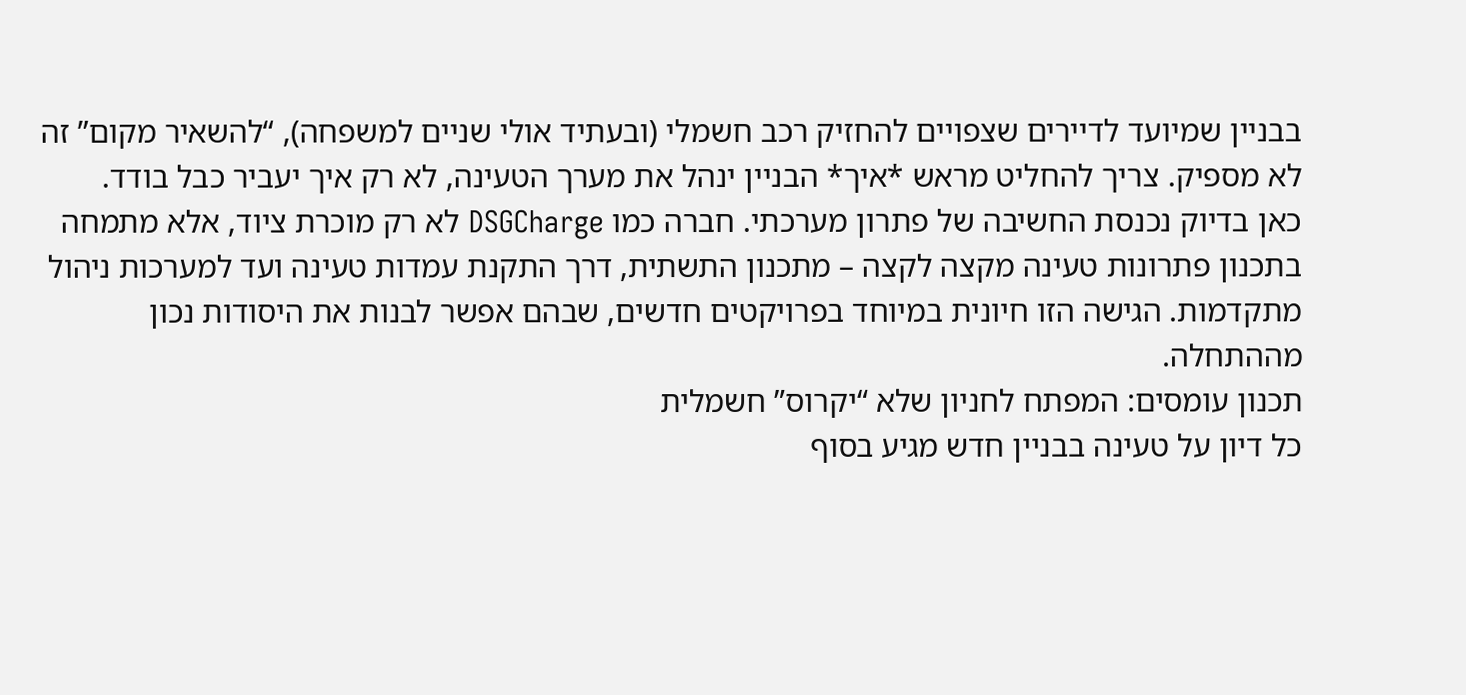בבניין שמיועד לדיירים שצפויים להחזיק רכב חשמלי (ובעתיד אולי שניים למשפחה), “להשאיר מקום” זה לא מספיק. צריך להחליט מראש *איך* הבניין ינהל את מערך הטעינה, לא רק איך יעביר כבל בודד.
כאן בדיוק נכנסת החשיבה של פתרון מערכתי. חברה כמו DSGCharge לא רק מוכרת ציוד, אלא מתמחה בתכנון פתרונות טעינה מקצה לקצה – מתכנון התשתית, דרך התקנת עמדות טעינה ועד למערכות ניהול מתקדמות. הגישה הזו חיונית במיוחד בפרויקטים חדשים, שבהם אפשר לבנות את היסודות נכון מההתחלה.
תכנון עומסים: המפתח לחניון שלא “יקרוס” חשמלית
כל דיון על טעינה בבניין חדש מגיע בסוף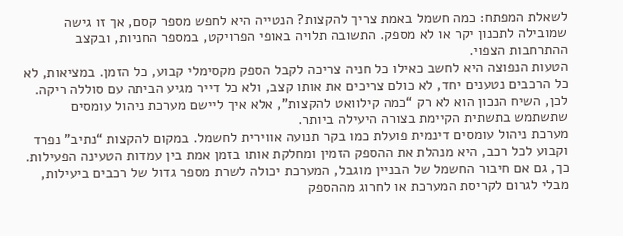לשאלת המפתח: כמה חשמל באמת צריך להקצות? הנטייה היא לחפש מספר קסם, אך זו גישה שמובילה לתכנון יקר או לא מספק. התשובה תלויה באופי הפרויקט, במספר החניות, ובקצב ההתרחבות הצפוי.
הטעות הנפוצה היא לחשב כאילו כל חניה צריכה לקבל הספק מקסימלי קבוע, כל הזמן. במציאות, לא כל הרכבים נטענים יחד, לא כולם צריכים את אותו קצב, ולא כל דייר מגיע הביתה עם סוללה ריקה. לכן, השיח הנכון הוא לא רק “כמה קילוואט להקצות”, אלא איך ליישם מערכת ניהול עומסים שתשתמש בתשתית הקיימת בצורה היעילה ביותר.
מערכת ניהול עומסים דינמית פועלת כמו בקר תנועה אווירית לחשמל. במקום להקצות “נתיב” נפרד וקבוע לכל רכב, היא מנהלת את ההספק הזמין ומחלקת אותו בזמן אמת בין עמדות הטעינה הפעילות. כך, גם אם חיבור החשמל של הבניין מוגבל, המערכת יכולה לשרת מספר גדול של רכבים ביעילות, מבלי לגרום לקריסת המערכת או לחרוג מההספק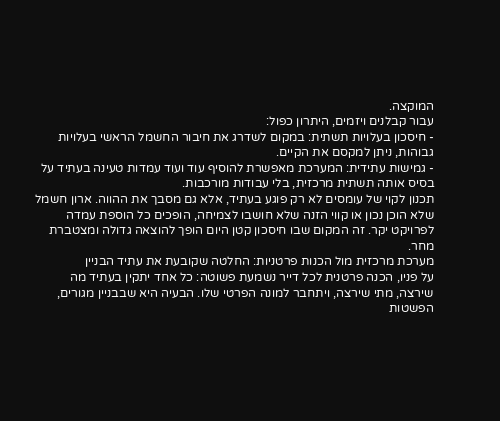המוקצה.
עבור קבלנים ויזמים, היתרון כפול:
- חיסכון בעלויות תשתית: במקום לשדרג את חיבור החשמל הראשי בעלויות גבוהות, ניתן למקסם את הקיים.
- גמישות עתידית: המערכת מאפשרת להוסיף עוד ועוד עמדות טעינה בעתיד על בסיס אותה תשתית מרכזית, בלי עבודות מורכבות.
תכנון לקוי של עומסים לא רק פוגע בעתיד, אלא גם מסבך את ההווה. ארון חשמל שלא הוכן נכון או קווי הזנה שלא חושבו לצמיחה, הופכים כל הוספת עמדה לפרויקט יקר. זה המקום שבו חיסכון קטן היום הופך להוצאה גדולה ומצטברת מחר.
מערכת מרכזית מול הכנות פרטניות: החלטה שקובעת את עתיד הבניין
על פניו, הכנה פרטנית לכל דייר נשמעת פשוטה: כל אחד יתקין בעתיד מה שירצה, מתי שירצה, ויתחבר למונה הפרטי שלו. הבעיה היא שבבניין מגורים, הפשטות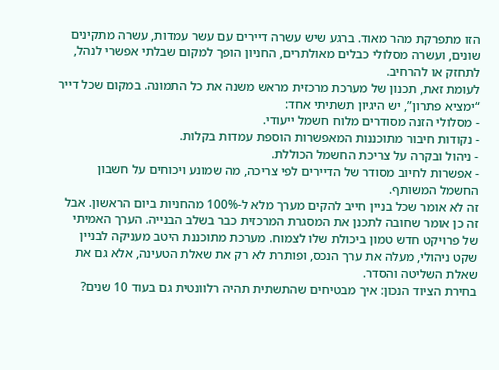הזו מתפרקת מהר מאוד. ברגע שיש עשרה דיירים עם עשר עמדות, עשרה מתקינים שונים, ועשרה מסלולי כבלים מאולתרים, החניון הופך למקום שבלתי אפשרי לנהל, לתחזק או להרחיב.
לעומת זאת, תכנון של מערכת מרכזית מראש משנה את כל התמונה. במקום שכל דייר “ימציא פתרון”, יש היגיון תשתיתי אחד:
- מסלולי הזנה מסודרים מלוח חשמל ייעודי.
- נקודות חיבור מתוכננות המאפשרות הוספת עמדות בקלות.
- ניהול ובקרה על צריכת החשמל הכוללת.
- אפשרות לחיוב מסודר של הדיירים לפי צריכה, מה שמונע ויכוחים על חשבון החשמל המשותף.
זה לא אומר שכל בניין חייב להקים מערך מלא ל-100% מהחניות ביום הראשון. אבל זה כן אומר שחובה לתכנן את המסגרת המרכזית כבר בשלב הבנייה. הערך האמיתי של פרויקט חדש טמון ביכולת שלו לצמוח. מערכת מתוכננת היטב מעניקה לבניין שקט ניהולי, מעלה את ערך הנכס, ופותרת לא רק את שאלת הטעינה, אלא גם את שאלת השליטה והסדר.
בחירת הציוד הנכון: איך מבטיחים שהתשתית תהיה רלוונטית גם בעוד 10 שנים?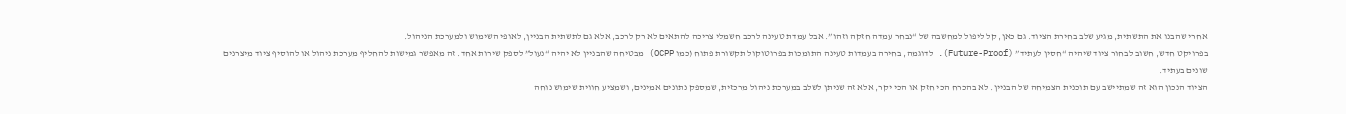אחרי שהבנו את התשתית, מגיע שלב בחירת הציוד. גם כאן, קל ליפול למחשבה של “נבחר עמדה חזקה וזהו”. אבל עמדת טעינה לרכב חשמלי צריכה להתאים לא רק לרכב, אלא גם לתשתית הבניין, לאופי השימוש ולמערכת הניהול.
בפרויקט חדש, חשוב לבחור ציוד שיהיה “חסין לעתיד” (Future-Proof). לדוגמה, בחירה בעמדות טעינה התומכות בפרוטוקול תקשורת פתוח (כמו OCPP) מבטיחה שהבניין לא יהיה “נעול” לספק שירות אחד. זה מאפשר גמישות להחליף מערכת ניהול או להוסיף ציוד מיצרנים שונים בעתיד.
הציוד הנכון הוא זה שמתיישב עם תוכנית הצמיחה של הבניין. לא בהכרח הכי חזק או הכי יקר, אלא זה שניתן לשלב במערכת ניהול מרכזית, שמספק נתונים אמינים, ושמציע חווית שימוש נוחה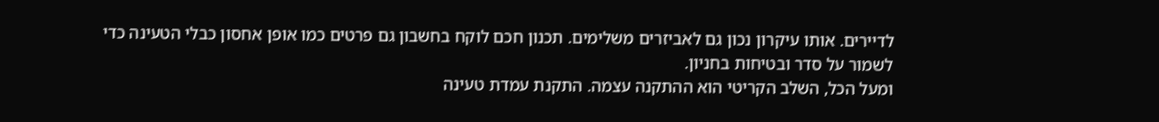לדיירים. אותו עיקרון נכון גם לאביזרים משלימים. תכנון חכם לוקח בחשבון גם פרטים כמו אופן אחסון כבלי הטעינה כדי לשמור על סדר ובטיחות בחניון.
ומעל הכל, השלב הקריטי הוא ההתקנה עצמה. התקנת עמדת טעינה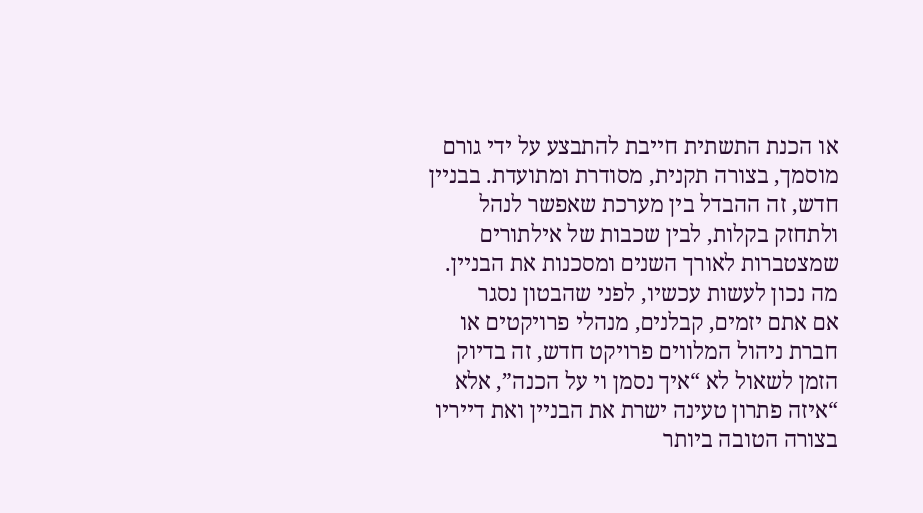או הכנת התשתית חייבת להתבצע על ידי גורם מוסמך, בצורה תקנית, מסודרת ומתועדת. בבניין חדש, זה ההבדל בין מערכת שאפשר לנהל ולתחזק בקלות, לבין שכבות של אילתורים שמצטברות לאורך השנים ומסכנות את הבניין.
מה נכון לעשות עכשיו, לפני שהבטון נסגר
אם אתם יזמים, קבלנים, מנהלי פרויקטים או חברת ניהול המלווים פרויקט חדש, זה בדיוק הזמן לשאול לא “איך נסמן וי על הכנה”, אלא “איזה פתרון טעינה ישרת את הבניין ואת דייריו בצורה הטובה ביותר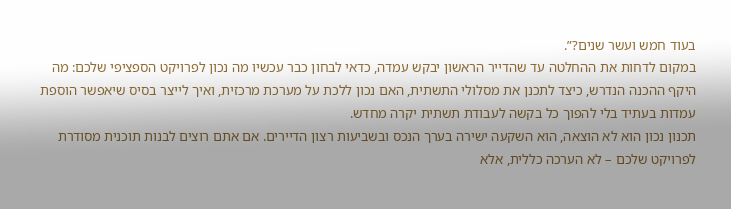בעוד חמש ועשר שנים?”.
במקום לדחות את ההחלטה עד שהדייר הראשון יבקש עמדה, כדאי לבחון כבר עכשיו מה נכון לפרויקט הספציפי שלכם: מה היקף ההכנה הנדרש, כיצד לתכנן את מסלולי התשתית, האם נכון ללכת על מערכת מרכזית, ואיך לייצר בסיס שיאפשר הוספת עמדות בעתיד בלי להפוך כל בקשה לעבודת תשתית יקרה מחדש.
תכנון נכון הוא לא הוצאה, הוא השקעה ישירה בערך הנכס ובשביעות רצון הדיירים. אם אתם רוצים לבנות תוכנית מסודרת לפרויקט שלכם – לא הערכה כללית, אלא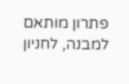פתרון מותאם למבנה, לחניון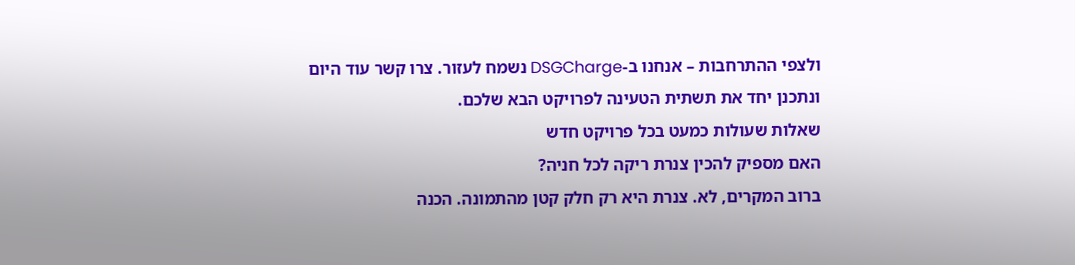ולצפי ההתרחבות – אנחנו ב-DSGCharge נשמח לעזור. צרו קשר עוד היום ונתכנן יחד את תשתית הטעינה לפרויקט הבא שלכם.
שאלות שעולות כמעט בכל פרויקט חדש
האם מספיק להכין צנרת ריקה לכל חניה?
ברוב המקרים, לא. צנרת היא רק חלק קטן מהתמונה. הכנה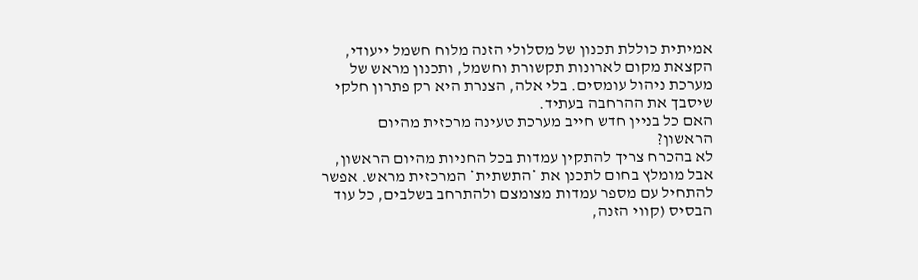אמיתית כוללת תכנון של מסלולי הזנה מלוח חשמל ייעודי, הקצאת מקום לארונות תקשורת וחשמל, ותכנון מראש של מערכת ניהול עומסים. בלי אלה, הצנרת היא רק פתרון חלקי שיסבך את ההרחבה בעתיד.
האם כל בניין חדש חייב מערכת טעינה מרכזית מהיום הראשון?
לא בהכרח צריך להתקין עמדות בכל החניות מהיום הראשון, אבל מומלץ בחום לתכנן את *התשתית* המרכזית מראש. אפשר להתחיל עם מספר עמדות מצומצם ולהתרחב בשלבים, כל עוד הבסיס (קווי הזנה,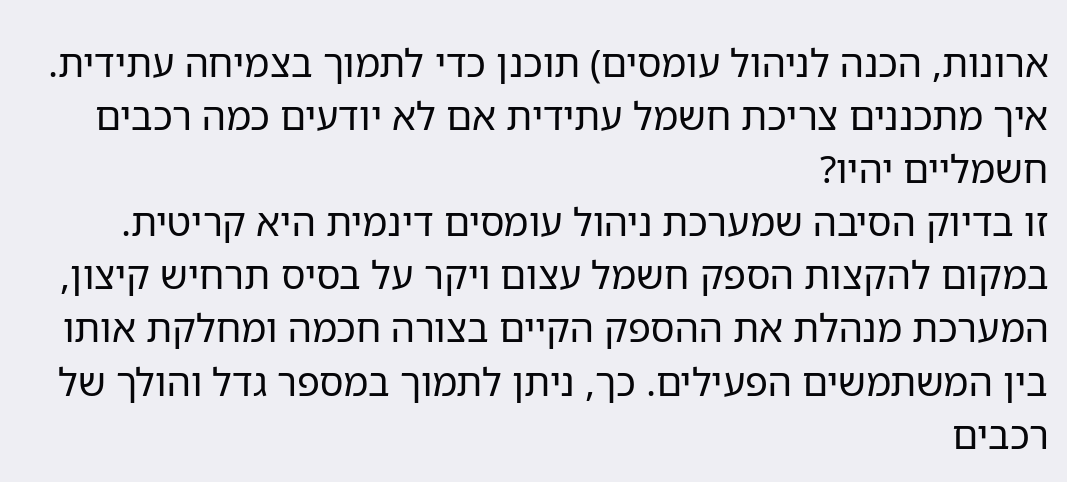ארונות, הכנה לניהול עומסים) תוכנן כדי לתמוך בצמיחה עתידית.
איך מתכננים צריכת חשמל עתידית אם לא יודעים כמה רכבים חשמליים יהיו?
זו בדיוק הסיבה שמערכת ניהול עומסים דינמית היא קריטית. במקום להקצות הספק חשמל עצום ויקר על בסיס תרחיש קיצון, המערכת מנהלת את ההספק הקיים בצורה חכמה ומחלקת אותו בין המשתמשים הפעילים. כך, ניתן לתמוך במספר גדל והולך של רכבים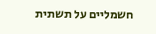חשמליים על תשתית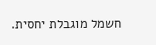חשמל מוגבלת יחסית.